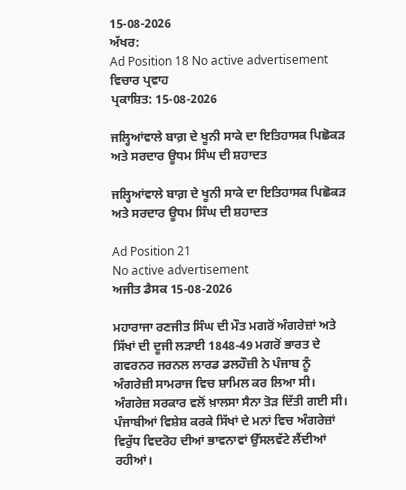15-08-2026
ਅੱਖਰ:
Ad Position 18 No active advertisement
ਵਿਚਾਰ ਪ੍ਰਵਾਹ
ਪ੍ਰਕਾਸ਼ਿਤ: 15-08-2026

ਜਲ੍ਹਿਆਂਵਾਲੇ ਬਾਗ਼ ਦੇ ਖੂਨੀ ਸਾਕੇ ਦਾ ਇਤਿਹਾਸਕ ਪਿਛੋਕੜ ਅਤੇ ਸਰਦਾਰ ਊਧਮ ਸਿੰਘ ਦੀ ਸ਼ਹਾਦਤ

ਜਲ੍ਹਿਆਂਵਾਲੇ ਬਾਗ਼ ਦੇ ਖੂਨੀ ਸਾਕੇ ਦਾ ਇਤਿਹਾਸਕ ਪਿਛੋਕੜ ਅਤੇ ਸਰਦਾਰ ਊਧਮ ਸਿੰਘ ਦੀ ਸ਼ਹਾਦਤ

Ad Position 21
No active advertisement
ਅਜੀਤ ਡੈਸਕ 15-08-2026

ਮਹਾਰਾਜਾ ਰਣਜੀਤ ਸਿੰਘ ਦੀ ਮੌਤ ਮਗਰੋਂ ਅੰਗਰੇਜ਼ਾਂ ਅਤੇ ਸਿੱਖਾਂ ਦੀ ਦੂਜੀ ਲੜਾਈ 1848-49 ਮਗਰੋਂ ਭਾਰਤ ਦੇ ਗਵਰਨਰ ਜਰਨਲ ਲਾਰਡ ਡਲਹੌਜ਼ੀ ਨੇ ਪੰਜਾਬ ਨੂੰ ਅੰਗਰੇਜ਼ੀ ਸਾਮਰਾਜ ਵਿਚ ਸ਼ਾਮਿਲ ਕਰ ਲਿਆ ਸੀ। ਅੰਗਰੇਜ਼ ਸਰਕਾਰ ਵਲੋਂ ਖ਼ਾਲਸਾ ਸੈਨਾ ਤੋੜ ਦਿੱਤੀ ਗਈ ਸੀ। ਪੰਜਾਬੀਆਂ ਵਿਸ਼ੇਸ਼ ਕਰਕੇ ਸਿੱਖਾਂ ਦੇ ਮਨਾਂ ਵਿਚ ਅੰਗਰੇਜ਼ਾਂ ਵਿਰੁੱਧ ਵਿਦਰੋਹ ਦੀਆਂ ਭਾਵਨਾਵਾਂ ਉੱਸਲਵੱਟੇ ਲੈਂਦੀਆਂ ਰਹੀਆਂ।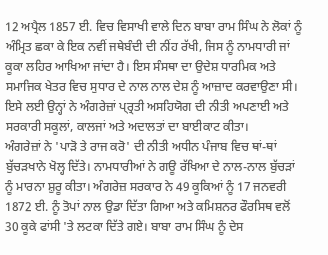12 ਅਪ੍ਰੈਲ 1857 ਈ. ਵਿਚ ਵਿਸਾਖੀ ਵਾਲੇ ਦਿਨ ਬਾਬਾ ਰਾਮ ਸਿੰਘ ਨੇ ਲੋਕਾਂ ਨੂੰ ਅੰਮ੍ਰਿਤ ਛਕਾ ਕੇ ਇਕ ਨਵੀਂ ਜਥੇਬੰਦੀ ਦੀ ਨੀਂਹ ਰੱਖੀ, ਜਿਸ ਨੂੰ ਨਾਮਧਾਰੀ ਜਾਂ ਕੂਕਾ ਲਹਿਰ ਆਖਿਆ ਜਾਂਦਾ ਹੈ। ਇਸ ਸੰਸਥਾ ਦਾ ਉਦੇਸ਼ ਧਾਰਮਿਕ ਅਤੇ ਸਮਾਜਿਕ ਖੇਤਰ ਵਿਚ ਸੁਧਾਰ ਦੇ ਨਾਲ ਨਾਲ ਦੇਸ਼ ਨੂੰ ਆਜ਼ਾਦ ਕਰਵਾਉਣਾ ਸੀ। ਇਸੇ ਲਈ ਉਨ੍ਹਾਂ ਨੇ ਅੰਗਰੇਜ਼ਾਂ ਪ੍ਰ੍ਰਤੀ ਅਸਹਿਯੋਗ ਦੀ ਨੀਤੀ ਅਪਣਾਈ ਅਤੇ ਸਰਕਾਰੀ ਸਕੂਲਾਂ, ਕਾਲਜਾਂ ਅਤੇ ਅਦਾਲਤਾਂ ਦਾ ਬਾਈਕਾਟ ਕੀਤਾ।
ਅੰਗਰੇਜ਼ਾਂ ਨੇ 'ਪਾੜੋ ਤੇ ਰਾਜ ਕਰੋ' ਦੀ ਨੀਤੀ ਅਧੀਨ ਪੰਜਾਬ ਵਿਚ ਥਾਂ-ਥਾਂ ਬੁੱਚੜਖਾਨੇ ਖੋਲ੍ਹ ਦਿੱਤੇ। ਨਾਮਧਾਰੀਆਂ ਨੇ ਗਊ ਰੱਖਿਆ ਦੇ ਨਾਲ-ਨਾਲ ਬੁੱਚੜਾਂ ਨੂੰ ਮਾਰਨਾ ਸ਼ੁਰੂ ਕੀਤਾ। ਅੰਗਰੇਜ਼ ਸਰਕਾਰ ਨੇ 49 ਕੂਕਿਆਂ ਨੂੰ 17 ਜਨਵਰੀ 1872 ਈ. ਨੂੰ ਤੋਪਾਂ ਨਾਲ ਉਡਾ ਦਿੱਤਾ ਗਿਆ ਅਤੇ ਕਮਿਸ਼ਨਰ ਫੌਰਸਿਥ ਵਲੋਂ 30 ਕੂਕੇ ਫਾਂਸੀ 'ਤੇ ਲਟਕਾ ਦਿੱਤੇ ਗਏ। ਬਾਬਾ ਰਾਮ ਸਿੰਘ ਨੂੰ ਦੇਸ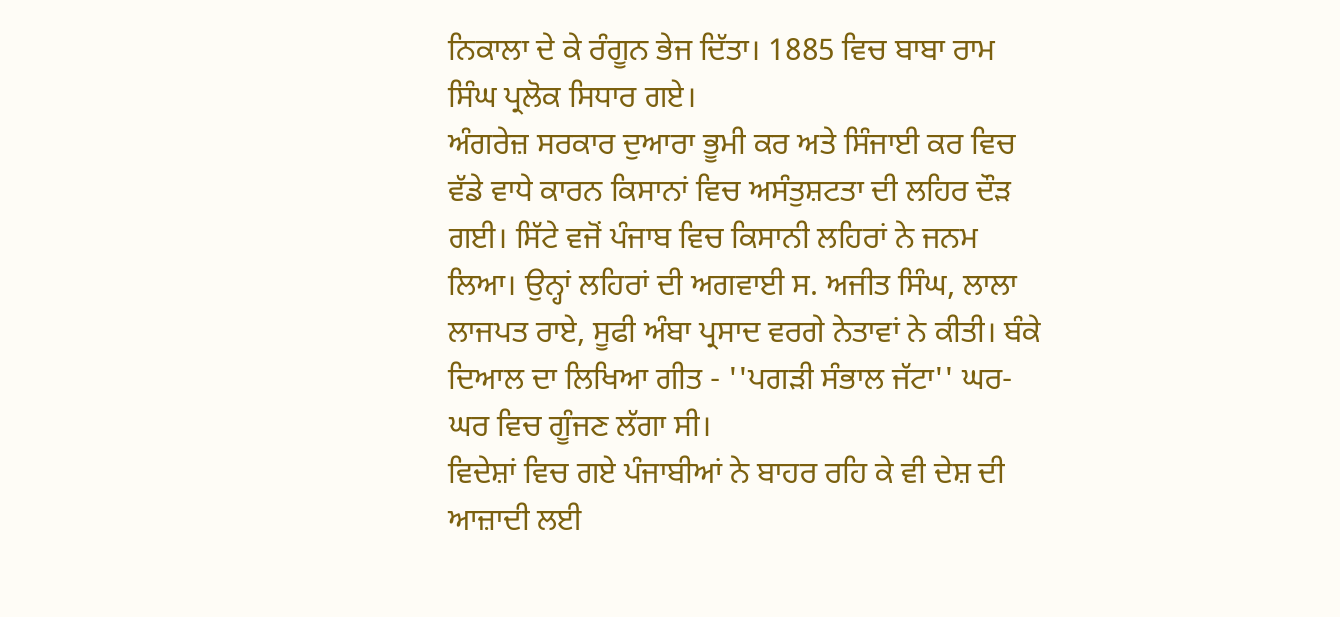ਨਿਕਾਲਾ ਦੇ ਕੇ ਰੰਗੂਨ ਭੇਜ ਦਿੱਤਾ। 1885 ਵਿਚ ਬਾਬਾ ਰਾਮ ਸਿੰਘ ਪ੍ਰਲੋਕ ਸਿਧਾਰ ਗਏ।
ਅੰਗਰੇਜ਼ ਸਰਕਾਰ ਦੁਆਰਾ ਭੂਮੀ ਕਰ ਅਤੇ ਸਿੰਜਾਈ ਕਰ ਵਿਚ ਵੱਡੇ ਵਾਧੇ ਕਾਰਨ ਕਿਸਾਨਾਂ ਵਿਚ ਅਸੰਤੁਸ਼ਟਤਾ ਦੀ ਲਹਿਰ ਦੌੜ ਗਈ। ਸਿੱਟੇ ਵਜੋਂ ਪੰਜਾਬ ਵਿਚ ਕਿਸਾਨੀ ਲਹਿਰਾਂ ਨੇ ਜਨਮ ਲਿਆ। ਉਨ੍ਹਾਂ ਲਹਿਰਾਂ ਦੀ ਅਗਵਾਈ ਸ. ਅਜੀਤ ਸਿੰਘ, ਲਾਲਾ ਲਾਜਪਤ ਰਾਏ, ਸੂਫੀ ਅੰਬਾ ਪ੍ਰਸਾਦ ਵਰਗੇ ਨੇਤਾਵਾਂ ਨੇ ਕੀਤੀ। ਬੰਕੇ ਦਿਆਲ ਦਾ ਲਿਖਿਆ ਗੀਤ - ''ਪਗੜੀ ਸੰਭਾਲ ਜੱਟਾ'' ਘਰ-ਘਰ ਵਿਚ ਗੂੰਜਣ ਲੱਗਾ ਸੀ।
ਵਿਦੇਸ਼ਾਂ ਵਿਚ ਗਏ ਪੰਜਾਬੀਆਂ ਨੇ ਬਾਹਰ ਰਹਿ ਕੇ ਵੀ ਦੇਸ਼ ਦੀ ਆਜ਼ਾਦੀ ਲਈ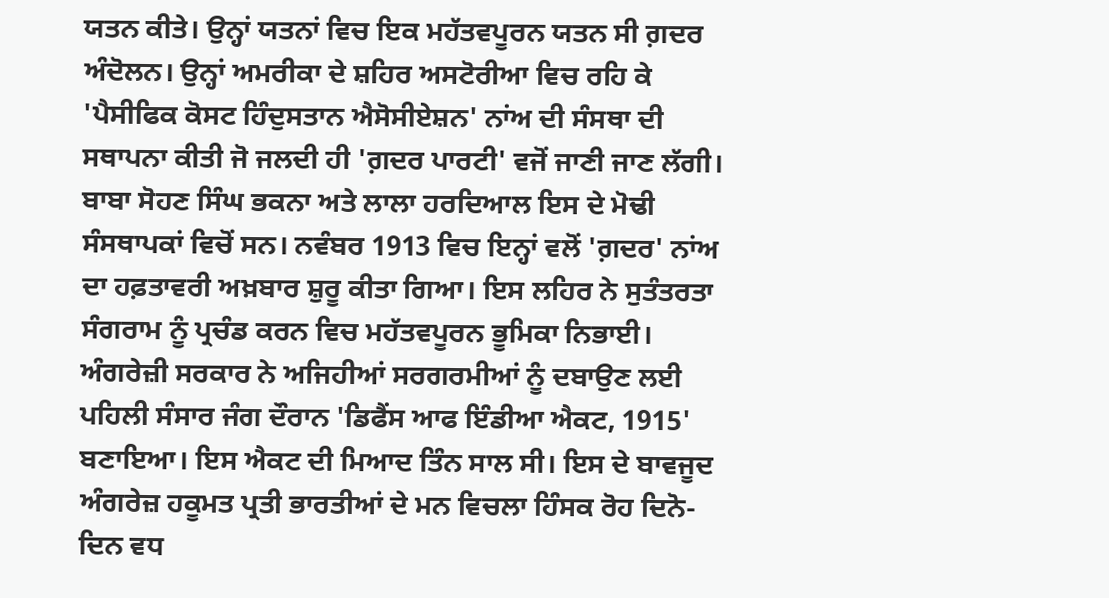ਯਤਨ ਕੀਤੇ। ਉਨ੍ਹਾਂ ਯਤਨਾਂ ਵਿਚ ਇਕ ਮਹੱਤਵਪੂਰਨ ਯਤਨ ਸੀ ਗ਼ਦਰ ਅੰਦੋਲਨ। ਉਨ੍ਹਾਂ ਅਮਰੀਕਾ ਦੇ ਸ਼ਹਿਰ ਅਸਟੋਰੀਆ ਵਿਚ ਰਹਿ ਕੇ 'ਪੈਸੀਫਿਕ ਕੋਸਟ ਹਿੰਦੁਸਤਾਨ ਐਸੋਸੀਏਸ਼ਨ' ਨਾਂਅ ਦੀ ਸੰਸਥਾ ਦੀ ਸਥਾਪਨਾ ਕੀਤੀ ਜੋ ਜਲਦੀ ਹੀ 'ਗ਼ਦਰ ਪਾਰਟੀ' ਵਜੋਂ ਜਾਣੀ ਜਾਣ ਲੱਗੀ। ਬਾਬਾ ਸੋਹਣ ਸਿੰਘ ਭਕਨਾ ਅਤੇ ਲਾਲਾ ਹਰਦਿਆਲ ਇਸ ਦੇ ਮੋਢੀ ਸੰਸਥਾਪਕਾਂ ਵਿਚੋਂ ਸਨ। ਨਵੰਬਰ 1913 ਵਿਚ ਇਨ੍ਹਾਂ ਵਲੋਂ 'ਗ਼ਦਰ' ਨਾਂਅ ਦਾ ਹਫ਼ਤਾਵਰੀ ਅਖ਼ਬਾਰ ਸ਼ੁਰੂ ਕੀਤਾ ਗਿਆ। ਇਸ ਲਹਿਰ ਨੇ ਸੁਤੰਤਰਤਾ ਸੰਗਰਾਮ ਨੂੰ ਪ੍ਰਚੰਡ ਕਰਨ ਵਿਚ ਮਹੱਤਵਪੂਰਨ ਭੂਮਿਕਾ ਨਿਭਾਈ।
ਅੰਗਰੇਜ਼ੀ ਸਰਕਾਰ ਨੇ ਅਜਿਹੀਆਂ ਸਰਗਰਮੀਆਂ ਨੂੰ ਦਬਾਉਣ ਲਈ ਪਹਿਲੀ ਸੰਸਾਰ ਜੰਗ ਦੌਰਾਨ 'ਡਿਫੈਂਸ ਆਫ ਇੰਡੀਆ ਐਕਟ, 1915' ਬਣਾਇਆ। ਇਸ ਐਕਟ ਦੀ ਮਿਆਦ ਤਿੰਨ ਸਾਲ ਸੀ। ਇਸ ਦੇ ਬਾਵਜੂਦ ਅੰਗਰੇਜ਼ ਹਕੂਮਤ ਪ੍ਰਤੀ ਭਾਰਤੀਆਂ ਦੇ ਮਨ ਵਿਚਲਾ ਹਿੰਸਕ ਰੋਹ ਦਿਨੋ-ਦਿਨ ਵਧ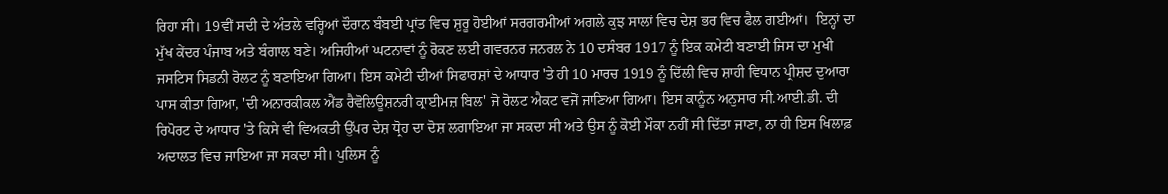ਰਿਹਾ ਸੀ। 19ਵੀਂ ਸਦੀ ਦੇ ਅੰਤਲੇ ਵਰ੍ਹਿਆਂ ਦੌਰਾਨ ਬੰਬਈ ਪ੍ਰਾਂਤ ਵਿਚ ਸ਼ੁਰੂ ਹੋਈਆਂ ਸਰਗਰਮੀਆਂ ਅਗਲੇ ਕੁਝ ਸਾਲਾਂ ਵਿਚ ਦੇਸ਼ ਭਰ ਵਿਚ ਫੈਲ ਗਈਆਂ।  ਇਨ੍ਹਾਂ ਦਾ ਮੁੱਖ ਕੇਂਦਰ ਪੰਜਾਬ ਅਤੇ ਬੰਗਾਲ ਬਣੇ। ਅਜਿਹੀਆਂ ਘਟਨਾਵਾਂ ਨੂੰ ਰੋਕਣ ਲਈ ਗਵਰਨਰ ਜਨਰਲ ਨੇ 10 ਦਸੰਬਰ 1917 ਨੂੰ ਇਕ ਕਮੇਟੀ ਬਣਾਈ ਜਿਸ ਦਾ ਮੁਖੀ ਜਸਟਿਸ ਸਿਡਨੀ ਰੋਲਟ ਨੂੰ ਬਣਾਇਆ ਗਿਆ। ਇਸ ਕਮੇਟੀ ਦੀਆਂ ਸਿਫਾਰਸ਼ਾਂ ਦੇ ਆਧਾਰ 'ਤੇ ਹੀ 10 ਮਾਰਚ 1919 ਨੂੰ ਦਿੱਲੀ ਵਿਚ ਸ਼ਾਹੀ ਵਿਧਾਨ ਪ੍ਰੀਸ਼ਦ ਦੁਆਰਾ ਪਾਸ ਕੀਤਾ ਗਿਆ, 'ਦੀ ਅਨਾਰਕੀਕਲ ਐਂਡ ਰੈਵੋਲਿਊਸ਼ਨਰੀ ਕ੍ਰਾਈਮਜ਼ ਬਿਲ' ਜੋ ਰੋਲਟ ਐਕਟ ਵਜੋਂ ਜਾਣਿਆ ਗਿਆ। ਇਸ ਕਾਨੂੰਨ ਅਨੁਸਾਰ ਸੀ.ਆਈ.ਡੀ. ਦੀ ਰਿਪੋਰਟ ਦੇ ਆਧਾਰ 'ਤੇ ਕਿਸੇ ਵੀ ਵਿਅਕਤੀ ਉੱਪਰ ਦੇਸ਼ ਧ੍ਰੋਹ ਦਾ ਦੋਸ਼ ਲਗਾਇਆ ਜਾ ਸਕਦਾ ਸੀ ਅਤੇ ਉਸ ਨੂੰ ਕੋਈ ਮੌਕਾ ਨਹੀਂ ਸੀ ਦਿੱਤਾ ਜਾਣਾ, ਨਾ ਹੀ ਇਸ ਖਿਲਾਫ਼ ਅਦਾਲਤ ਵਿਚ ਜਾਇਆ ਜਾ ਸਕਦਾ ਸੀ। ਪੁਲਿਸ ਨੂੰ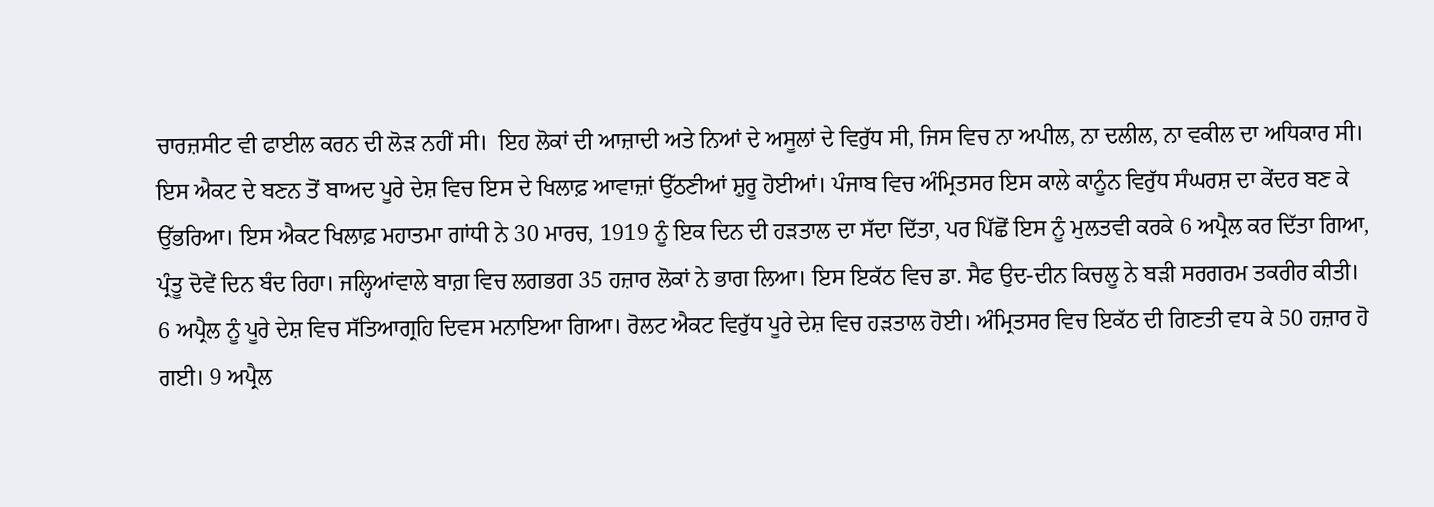ਚਾਰਜ਼ਸੀਟ ਵੀ ਫਾਈਲ ਕਰਨ ਦੀ ਲੋੜ ਨਹੀਂ ਸੀ।  ਇਹ ਲੋਕਾਂ ਦੀ ਆਜ਼ਾਦੀ ਅਤੇ ਨਿਆਂ ਦੇ ਅਸੂਲਾਂ ਦੇ ਵਿਰੁੱਧ ਸੀ, ਜਿਸ ਵਿਚ ਨਾ ਅਪੀਲ, ਨਾ ਦਲੀਲ, ਨਾ ਵਕੀਲ ਦਾ ਅਧਿਕਾਰ ਸੀ। ਇਸ ਐਕਟ ਦੇ ਬਣਨ ਤੋਂ ਬਾਅਦ ਪੂਰੇ ਦੇਸ਼ ਵਿਚ ਇਸ ਦੇ ਖਿਲਾਫ਼ ਆਵਾਜ਼ਾਂ ਉੱਠਣੀਆਂ ਸ਼ੁਰੂ ਹੋਈਆਂ। ਪੰਜਾਬ ਵਿਚ ਅੰਮ੍ਰਿਤਸਰ ਇਸ ਕਾਲੇ ਕਾਨੂੰਨ ਵਿਰੁੱਧ ਸੰਘਰਸ਼ ਦਾ ਕੇਂਦਰ ਬਣ ਕੇ ਉੱਭਰਿਆ। ਇਸ ਐਕਟ ਖਿਲਾਫ਼ ਮਹਾਤਮਾ ਗਾਂਧੀ ਨੇ 30 ਮਾਰਚ, 1919 ਨੂੰ ਇਕ ਦਿਨ ਦੀ ਹੜਤਾਲ ਦਾ ਸੱਦਾ ਦਿੱਤਾ, ਪਰ ਪਿੱਛੋਂ ਇਸ ਨੂੰ ਮੁਲਤਵੀ ਕਰਕੇ 6 ਅਪ੍ਰੈਲ ਕਰ ਦਿੱਤਾ ਗਿਆ, ਪ੍ਰੰਤੂ ਦੋਵੇਂ ਦਿਨ ਬੰਦ ਰਿਹਾ। ਜਲ੍ਹਿਆਂਵਾਲੇ ਬਾਗ਼ ਵਿਚ ਲਗਭਗ 35 ਹਜ਼ਾਰ ਲੋਕਾਂ ਨੇ ਭਾਗ ਲਿਆ। ਇਸ ਇਕੱਠ ਵਿਚ ਡਾ. ਸੈਫ ਉਦ-ਦੀਨ ਕਿਚਲੂ ਨੇ ਬੜੀ ਸਰਗਰਮ ਤਕਰੀਰ ਕੀਤੀ। 6 ਅਪ੍ਰੈਲ ਨੂੰ ਪੂਰੇ ਦੇਸ਼ ਵਿਚ ਸੱਤਿਆਗ੍ਰਹਿ ਦਿਵਸ ਮਨਾਇਆ ਗਿਆ। ਰੋਲਟ ਐਕਟ ਵਿਰੁੱਧ ਪੂਰੇ ਦੇਸ਼ ਵਿਚ ਹੜਤਾਲ ਹੋਈ। ਅੰਮ੍ਰਿਤਸਰ ਵਿਚ ਇਕੱਠ ਦੀ ਗਿਣਤੀ ਵਧ ਕੇ 50 ਹਜ਼ਾਰ ਹੋ ਗਈ। 9 ਅਪ੍ਰੈਲ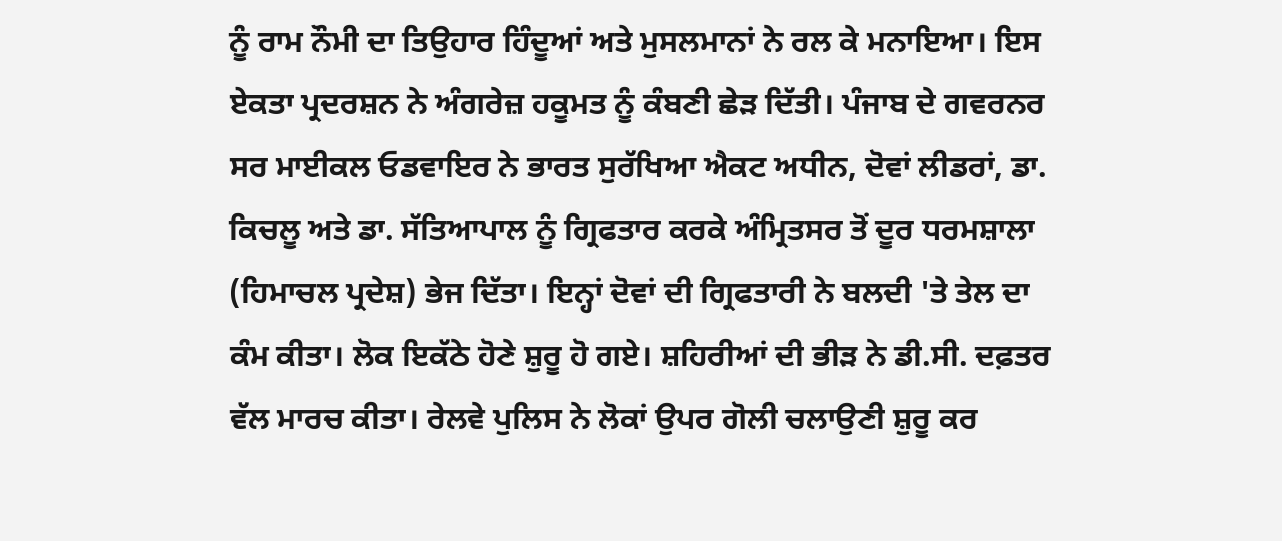ਨੂੰ ਰਾਮ ਨੌਮੀ ਦਾ ਤਿਉਹਾਰ ਹਿੰਦੂਆਂ ਅਤੇ ਮੁਸਲਮਾਨਾਂ ਨੇ ਰਲ ਕੇ ਮਨਾਇਆ। ਇਸ ਏਕਤਾ ਪ੍ਰਦਰਸ਼ਨ ਨੇ ਅੰਗਰੇਜ਼ ਹਕੂਮਤ ਨੂੰ ਕੰਬਣੀ ਛੇੜ ਦਿੱਤੀ। ਪੰਜਾਬ ਦੇ ਗਵਰਨਰ ਸਰ ਮਾਈਕਲ ਓਡਵਾਇਰ ਨੇ ਭਾਰਤ ਸੁਰੱਖਿਆ ਐਕਟ ਅਧੀਨ, ਦੋਵਾਂ ਲੀਡਰਾਂ, ਡਾ. ਕਿਚਲੂ ਅਤੇ ਡਾ. ਸੱਤਿਆਪਾਲ ਨੂੰ ਗ੍ਰਿਫਤਾਰ ਕਰਕੇ ਅੰਮ੍ਰਿਤਸਰ ਤੋਂ ਦੂਰ ਧਰਮਸ਼ਾਲਾ (ਹਿਮਾਚਲ ਪ੍ਰਦੇਸ਼) ਭੇਜ ਦਿੱਤਾ। ਇਨ੍ਹਾਂ ਦੋਵਾਂ ਦੀ ਗ੍ਰਿਫਤਾਰੀ ਨੇ ਬਲਦੀ 'ਤੇ ਤੇਲ ਦਾ ਕੰਮ ਕੀਤਾ। ਲੋਕ ਇਕੱਠੇ ਹੋਣੇ ਸ਼ੁਰੂ ਹੋ ਗਏ। ਸ਼ਹਿਰੀਆਂ ਦੀ ਭੀੜ ਨੇ ਡੀ.ਸੀ. ਦਫ਼ਤਰ ਵੱਲ ਮਾਰਚ ਕੀਤਾ। ਰੇਲਵੇ ਪੁਲਿਸ ਨੇ ਲੋਕਾਂ ਉਪਰ ਗੋਲੀ ਚਲਾਉਣੀ ਸ਼ੁਰੂ ਕਰ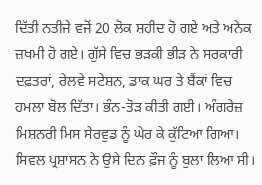ਦਿੱਤੀ ਨਤੀਜੇ ਵਜੋਂ 20 ਲੋਕ ਸ਼ਹੀਦ ਹੋ ਗਏ ਅਤੇ ਅਨੇਕ ਜ਼ਖਮੀ ਹੋ ਗਏ। ਗੁੱਸੇ ਵਿਚ ਭੜਕੀ ਭੀੜ ਨੇ ਸਰਕਾਰੀ ਦਫ਼ਤਰਾਂ, ਰੇਲਵੇ ਸਟੇਸ਼ਨ, ਡਾਕ ਘਰ ਤੇ ਬੈਂਕਾਂ ਵਿਚ ਹਮਲਾ ਬੋਲ ਦਿੱਤਾ। ਭੰਨ-ਤੋੜ ਕੀਤੀ ਗਈ। ਅੰਗਰੇਜ਼ ਮਿਸ਼ਨਰੀ ਮਿਸ ਸੇਰਵੁਡ ਨੂੰ ਘੇਰ ਕੇ ਕੁੱਟਿਆ ਗਿਆ। ਸਿਵਲ ਪ੍ਰਸ਼ਾਸਨ ਨੇ ਉਸੇ ਦਿਨ ਫ਼ੌਜ ਨੂੰ ਬੁਲਾ ਲਿਆ ਸੀ।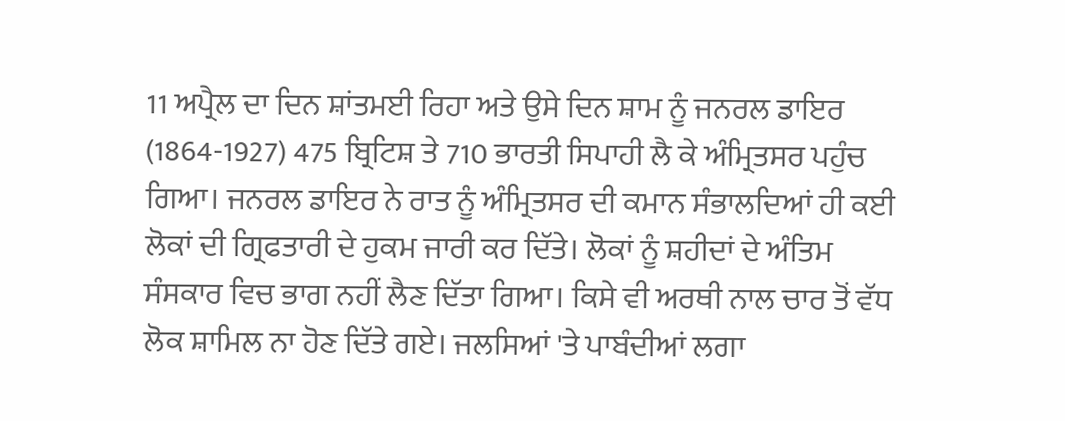11 ਅਪ੍ਰੈਲ ਦਾ ਦਿਨ ਸ਼ਾਂਤਮਈ ਰਿਹਾ ਅਤੇ ਉਸੇ ਦਿਨ ਸ਼ਾਮ ਨੂੰ ਜਨਰਲ ਡਾਇਰ (1864-1927) 475 ਬ੍ਰਿਟਿਸ਼ ਤੇ 710 ਭਾਰਤੀ ਸਿਪਾਹੀ ਲੈ ਕੇ ਅੰਮ੍ਰਿਤਸਰ ਪਹੁੰਚ ਗਿਆ। ਜਨਰਲ ਡਾਇਰ ਨੇ ਰਾਤ ਨੂੰ ਅੰਮ੍ਰਿਤਸਰ ਦੀ ਕਮਾਨ ਸੰਭਾਲਦਿਆਂ ਹੀ ਕਈ ਲੋਕਾਂ ਦੀ ਗ੍ਰਿਫਤਾਰੀ ਦੇ ਹੁਕਮ ਜਾਰੀ ਕਰ ਦਿੱਤੇ। ਲੋਕਾਂ ਨੂੰ ਸ਼ਹੀਦਾਂ ਦੇ ਅੰਤਿਮ ਸੰਸਕਾਰ ਵਿਚ ਭਾਗ ਨਹੀਂ ਲੈਣ ਦਿੱਤਾ ਗਿਆ। ਕਿਸੇ ਵੀ ਅਰਥੀ ਨਾਲ ਚਾਰ ਤੋਂ ਵੱਧ ਲੋਕ ਸ਼ਾਮਿਲ ਨਾ ਹੋਣ ਦਿੱਤੇ ਗਏ। ਜਲਸਿਆਂ 'ਤੇ ਪਾਬੰਦੀਆਂ ਲਗਾ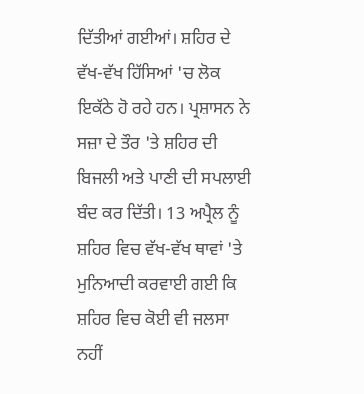ਦਿੱਤੀਆਂ ਗਈਆਂ। ਸ਼ਹਿਰ ਦੇ ਵੱਖ-ਵੱਖ ਹਿੱਸਿਆਂ 'ਚ ਲੋਕ ਇਕੱਠੇ ਹੋ ਰਹੇ ਹਨ। ਪ੍ਰਸ਼ਾਸਨ ਨੇ ਸਜ਼ਾ ਦੇ ਤੌਰ 'ਤੇ ਸ਼ਹਿਰ ਦੀ ਬਿਜਲੀ ਅਤੇ ਪਾਣੀ ਦੀ ਸਪਲਾਈ ਬੰਦ ਕਰ ਦਿੱਤੀ। 13 ਅਪ੍ਰੈਲ ਨੂੰ ਸ਼ਹਿਰ ਵਿਚ ਵੱਖ-ਵੱਖ ਥਾਵਾਂ 'ਤੇ ਮੁਨਿਆਦੀ ਕਰਵਾਈ ਗਈ ਕਿ ਸ਼ਹਿਰ ਵਿਚ ਕੋਈ ਵੀ ਜਲਸਾ ਨਹੀਂ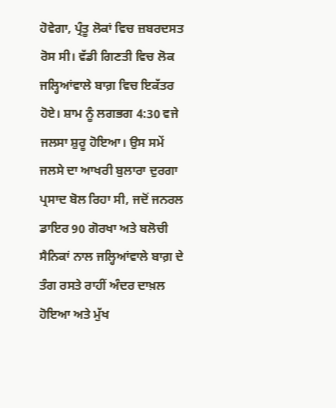ਹੋਵੇਗਾ, ਪ੍ਰੰਤੂ ਲੋਕਾਂ ਵਿਚ ਜ਼ਬਰਦਸਤ ਰੋਸ ਸੀ। ਵੱਡੀ ਗਿਣਤੀ ਵਿਚ ਲੋਕ ਜਲ੍ਹਿਆਂਵਾਲੇ ਬਾਗ਼ ਵਿਚ ਇਕੱਤਰ ਹੋਏ। ਸ਼ਾਮ ਨੂੰ ਲਗਭਗ 4:30 ਵਜੇ ਜਲਸਾ ਸ਼ੁਰੂ ਹੋਇਆ। ਉਸ ਸਮੇਂ ਜਲਸੇ ਦਾ ਆਖਰੀ ਬੁਲਾਰਾ ਦੁਰਗਾ ਪ੍ਰਸਾਦ ਬੋਲ ਰਿਹਾ ਸੀ, ਜਦੋਂ ਜਨਰਲ ਡਾਇਰ 90 ਗੋਰਖਾ ਅਤੇ ਬਲੋਚੀ ਸੈਨਿਕਾਂ ਨਾਲ ਜਲ੍ਹਿਆਂਵਾਲੇ ਬਾਗ਼ ਦੇ ਤੰਗ ਰਸਤੇ ਰਾਹੀਂ ਅੰਦਰ ਦਾਖ਼ਲ ਹੋਇਆ ਅਤੇ ਮੁੱਖ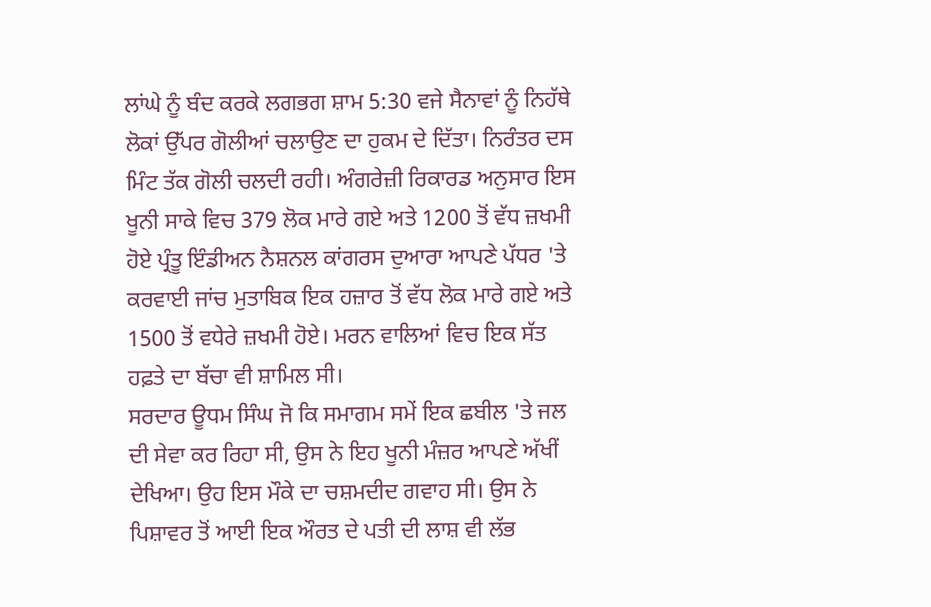ਲਾਂਘੇ ਨੂੰ ਬੰਦ ਕਰਕੇ ਲਗਭਗ ਸ਼ਾਮ 5:30 ਵਜੇ ਸੈਨਾਵਾਂ ਨੂੰ ਨਿਹੱਥੇ ਲੋਕਾਂ ਉੱਪਰ ਗੋਲੀਆਂ ਚਲਾਉਣ ਦਾ ਹੁਕਮ ਦੇ ਦਿੱਤਾ। ਨਿਰੰਤਰ ਦਸ ਮਿੰਟ ਤੱਕ ਗੋਲੀ ਚਲਦੀ ਰਹੀ। ਅੰਗਰੇਜ਼ੀ ਰਿਕਾਰਡ ਅਨੁਸਾਰ ਇਸ ਖੂਨੀ ਸਾਕੇ ਵਿਚ 379 ਲੋਕ ਮਾਰੇ ਗਏ ਅਤੇ 1200 ਤੋਂ ਵੱਧ ਜ਼ਖਮੀ ਹੋਏ ਪ੍ਰੰਤੂ ਇੰਡੀਅਨ ਨੈਸ਼ਨਲ ਕਾਂਗਰਸ ਦੁਆਰਾ ਆਪਣੇ ਪੱਧਰ 'ਤੇ ਕਰਵਾਈ ਜਾਂਚ ਮੁਤਾਬਿਕ ਇਕ ਹਜ਼ਾਰ ਤੋਂ ਵੱਧ ਲੋਕ ਮਾਰੇ ਗਏ ਅਤੇ 1500 ਤੋਂ ਵਧੇਰੇ ਜ਼ਖਮੀ ਹੋਏ। ਮਰਨ ਵਾਲਿਆਂ ਵਿਚ ਇਕ ਸੱਤ ਹਫ਼ਤੇ ਦਾ ਬੱਚਾ ਵੀ ਸ਼ਾਮਿਲ ਸੀ।
ਸਰਦਾਰ ਊਧਮ ਸਿੰਘ ਜੋ ਕਿ ਸਮਾਗਮ ਸਮੇਂ ਇਕ ਛਬੀਲ 'ਤੇ ਜਲ ਦੀ ਸੇਵਾ ਕਰ ਰਿਹਾ ਸੀ, ਉਸ ਨੇ ਇਹ ਖੂਨੀ ਮੰਜ਼ਰ ਆਪਣੇ ਅੱਖੀਂ ਦੇਖਿਆ। ਉਹ ਇਸ ਮੌਕੇ ਦਾ ਚਸ਼ਮਦੀਦ ਗਵਾਹ ਸੀ। ਉਸ ਨੇ ਪਿਸ਼ਾਵਰ ਤੋਂ ਆਈ ਇਕ ਔਰਤ ਦੇ ਪਤੀ ਦੀ ਲਾਸ਼ ਵੀ ਲੱਭ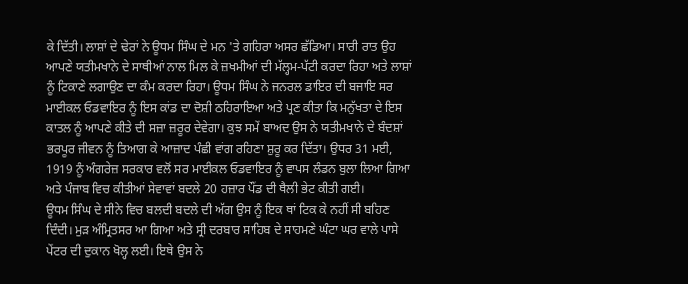ਕੇ ਦਿੱਤੀ। ਲਾਸ਼ਾਂ ਦੇ ਢੇਰਾਂ ਨੇ ਊਧਮ ਸਿੰਘ ਦੇ ਮਨ 'ਤੇ ਗਹਿਰਾ ਅਸਰ ਛੱਡਿਆ। ਸਾਰੀ ਰਾਤ ਉਹ ਆਪਣੇ ਯਤੀਮਖਾਨੇ ਦੇ ਸਾਥੀਆਂ ਨਾਲ ਮਿਲ ਕੇ ਜ਼ਖਮੀਆਂ ਦੀ ਮੱਲ੍ਹਮ-ਪੱਟੀ ਕਰਦਾ ਰਿਹਾ ਅਤੇ ਲਾਸ਼ਾਂ ਨੂੰ ਟਿਕਾਣੇ ਲਗਾਉਣ ਦਾ ਕੰਮ ਕਰਦਾ ਰਿਹਾ। ਊਧਮ ਸਿੰਘ ਨੇ ਜਨਰਲ ਡਾਇਰ ਦੀ ਬਜਾਇ ਸਰ ਮਾਈਕਲ ਓਡਵਾਇਰ ਨੂੰ ਇਸ ਕਾਂਡ ਦਾ ਦੋਸ਼ੀ ਠਹਿਰਾਇਆ ਅਤੇ ਪ੍ਰਣ ਕੀਤਾ ਕਿ ਮਨੁੱਖਤਾ ਦੇ ਇਸ ਕਾਤਲ ਨੂੰ ਆਪਣੇ ਕੀਤੇ ਦੀ ਸਜ਼ਾ ਜ਼ਰੂਰ ਦੇਵੇਗਾ। ਕੁਝ ਸਮੇਂ ਬਾਅਦ ਉਸ ਨੇ ਯਤੀਮਖਾਨੇ ਦੇ ਬੰਦਸ਼ਾਂ ਭਰਪੂਰ ਜੀਵਨ ਨੂੰ ਤਿਆਗ ਕੇ ਆਜ਼ਾਦ ਪੰਛੀ ਵਾਂਗ ਰਹਿਣਾ ਸ਼ੁਰੂ ਕਰ ਦਿੱਤਾ। ਉਧਰ 31 ਮਈ, 1919 ਨੂੰ ਅੰਗਰੇਜ਼ ਸਰਕਾਰ ਵਲੋਂ ਸਰ ਮਾਈਕਲ ਓਡਵਾਇਰ ਨੂੰ ਵਾਪਸ ਲੰਡਨ ਬੁਲਾ ਲਿਆ ਗਿਆ ਅਤੇ ਪੰਜਾਬ ਵਿਚ ਕੀਤੀਆਂ ਸੇਵਾਵਾਂ ਬਦਲੇ 20 ਹਜ਼ਾਰ ਪੌਂਡ ਦੀ ਥੈਲੀ ਭੇਟ ਕੀਤੀ ਗਈ।
ਊਧਮ ਸਿੰਘ ਦੇ ਸੀਨੇ ਵਿਚ ਬਲਦੀ ਬਦਲੇ ਦੀ ਅੱਗ ਉਸ ਨੂੰ ਇਕ ਥਾਂ ਟਿਕ ਕੇ ਨਹੀਂ ਸੀ ਬਹਿਣ ਦਿੰਦੀ। ਮੁੜ ਅੰਮ੍ਰਿਤਸਰ ਆ ਗਿਆ ਅਤੇ ਸ੍ਰੀ ਦਰਬਾਰ ਸਾਹਿਬ ਦੇ ਸਾਹਮਣੇ ਘੰਟਾ ਘਰ ਵਾਲੇ ਪਾਸੇ ਪੇਂਟਰ ਦੀ ਦੁਕਾਨ ਖੋਲ੍ਹ ਲਈ। ਇਥੇ ਉਸ ਨੇ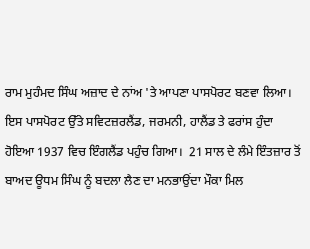ਰਾਮ ਮੁਹੰਮਦ ਸਿੰਘ ਅਜ਼ਾਦ ਦੇ ਨਾਂਅ 'ਤੇ ਆਪਣਾ ਪਾਸਪੋਰਟ ਬਣਵਾ ਲਿਆ। ਇਸ ਪਾਸਪੋਰਟ ਉੱਤੇ ਸਵਿਟਜ਼ਰਲੈਂਡ, ਜਰਮਨੀ, ਹਾਲੈਂਡ ਤੇ ਫਰਾਂਸ ਹੁੰਦਾ ਹੋਇਆ 1937 ਵਿਚ ਇੰਗਲੈਂਡ ਪਹੁੰਚ ਗਿਆ।  21 ਸਾਲ ਦੇ ਲੰਮੇ ਇੰਤਜ਼ਾਰ ਤੋਂ ਬਾਅਦ ਊਧਮ ਸਿੰਘ ਨੂੰ ਬਦਲਾ ਲੈਣ ਦਾ ਮਨਭਾਉਂਦਾ ਮੌਕਾ ਮਿਲ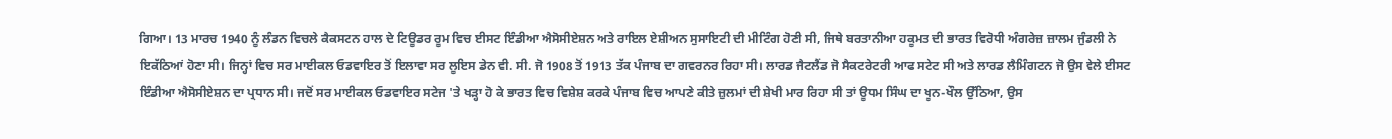ਗਿਆ। 13 ਮਾਰਚ 1940 ਨੂੰ ਲੰਡਨ ਵਿਚਲੇ ਕੈਕਸਟਨ ਹਾਲ ਦੇ ਟਿਊਡਰ ਰੂਮ ਵਿਚ ਈਸਟ ਇੰਡੀਆ ਐਸੋਸੀਏਸ਼ਨ ਅਤੇ ਰਾਇਲ ਏਸ਼ੀਅਨ ਸੁਸਾਇਟੀ ਦੀ ਮੀਟਿੰਗ ਹੋਣੀ ਸੀ, ਜਿਥੇ ਬਰਤਾਨੀਆ ਹਕੂਮਤ ਦੀ ਭਾਰਤ ਵਿਰੋਧੀ ਅੰਗਰੇਜ਼ ਜ਼ਾਲਮ ਜੁੰਡਲੀ ਨੇ ਇਕੱਠਿਆਂ ਹੋਣਾ ਸੀ। ਜਿਨ੍ਹਾਂ ਵਿਚ ਸਰ ਮਾਈਕਲ ਓਡਵਾਇਰ ਤੋਂ ਇਲਾਵਾ ਸਰ ਲੂਇਸ ਡੇਨ ਵੀ. ਸੀ. ਜੋ 1908 ਤੋਂ 1913 ਤੱਕ ਪੰਜਾਬ ਦਾ ਗਵਰਨਰ ਰਿਹਾ ਸੀ। ਲਾਰਡ ਜੈਟਲੈਂਡ ਜੋ ਸੈਕਟਰੇਟਰੀ ਆਫ ਸਟੇਟ ਸੀ ਅਤੇ ਲਾਰਡ ਲੈਮਿੰਗਟਨ ਜੋ ਉਸ ਵੇਲੇ ਈਸਟ ਇੰਡੀਆ ਐਸੋਸੀਏਸ਼ਨ ਦਾ ਪ੍ਰਧਾਨ ਸੀ। ਜਦੋਂ ਸਰ ਮਾਈਕਲ ਓਡਵਾਇਰ ਸਟੇਜ 'ਤੇ ਖੜ੍ਹਾ ਹੋ ਕੇ ਭਾਰਤ ਵਿਚ ਵਿਸ਼ੇਸ਼ ਕਰਕੇ ਪੰਜਾਬ ਵਿਚ ਆਪਣੇ ਕੀਤੇ ਜ਼ੁਲਮਾਂ ਦੀ ਸ਼ੇਖੀ ਮਾਰ ਰਿਹਾ ਸੀ ਤਾਂ ਊਧਮ ਸਿੰਘ ਦਾ ਖੂਨ-ਖੌਲ ਉੱਠਿਆ, ਉਸ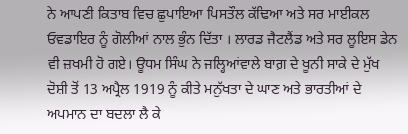ਨੇ ਆਪਣੀ ਕਿਤਾਬ ਵਿਚ ਛੁਪਾਇਆ ਪਿਸਤੌਲ ਕੱਢਿਆ ਅਤੇ ਸਰ ਮਾਈਕਲ ਓਵਡਾਇਰ ਨੂੰ ਗੋਲੀਆਂ ਨਾਲ ਭੁੰਨ ਦਿੱਤਾ । ਲਾਰਡ ਜੈਟਲੈਂਡ ਅਤੇ ਸਰ ਲੂਇਸ ਡੇਨ ਵੀ ਜ਼ਖਮੀ ਹੋ ਗਏ। ਊਧਮ ਸਿੰਘ ਨੇ ਜਲ੍ਹਿਆਂਵਾਲੇ ਬਾਗ਼ ਦੇ ਖੂਨੀ ਸਾਕੇ ਦੇ ਮੁੱਖ ਦੋਸ਼ੀ ਤੋਂ 13 ਅਪ੍ਰੈਲ 1919 ਨੂੰ ਕੀਤੇ ਮਨੁੱਖਤਾ ਦੇ ਘਾਣ ਅਤੇ ਭਾਰਤੀਆਂ ਦੇ ਅਪਮਾਨ ਦਾ ਬਦਲਾ ਲੈ ਕੇ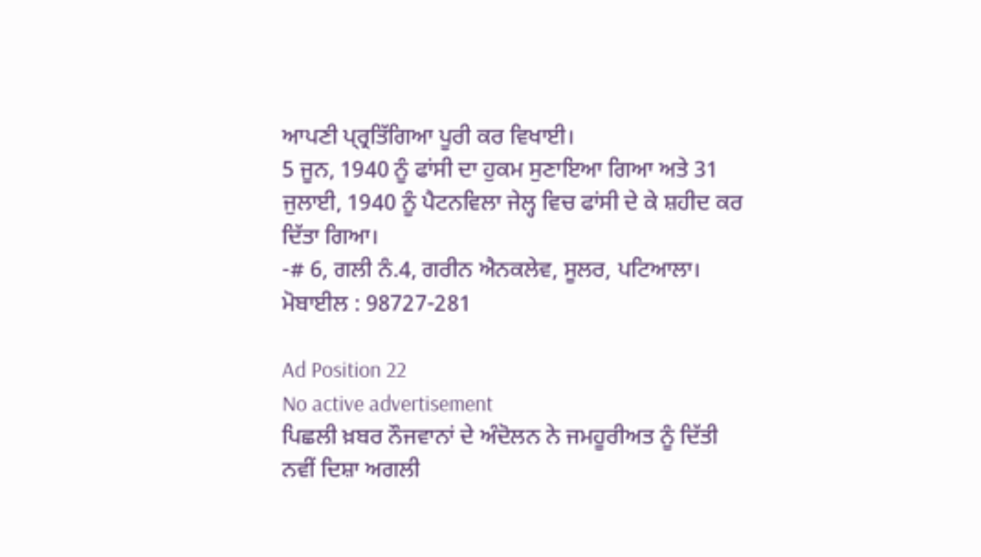ਆਪਣੀ ਪ੍ਰ੍ਰਤਿੱਗਿਆ ਪੂਰੀ ਕਰ ਵਿਖਾਈ।
5 ਜੂਨ, 1940 ਨੂੰ ਫਾਂਸੀ ਦਾ ਹੁਕਮ ਸੁਣਾਇਆ ਗਿਆ ਅਤੇ 31 ਜੁਲਾਈ, 1940 ਨੂੰ ਪੈਟਨਵਿਲਾ ਜੇਲ੍ਹ ਵਿਚ ਫਾਂਸੀ ਦੇ ਕੇ ਸ਼ਹੀਦ ਕਰ ਦਿੱਤਾ ਗਿਆ।
-# 6, ਗਲੀ ਨੰ.4, ਗਰੀਨ ਐਨਕਲੇਵ, ਸੂਲਰ, ਪਟਿਆਲਾ।
ਮੋਬਾਈਲ : 98727-281

Ad Position 22
No active advertisement
ਪਿਛਲੀ ਖ਼ਬਰ ਨੌਜਵਾਨਾਂ ਦੇ ਅੰਦੋਲਨ ਨੇ ਜਮਹੂਰੀਅਤ ਨੂੰ ਦਿੱਤੀ ਨਵੀਂ ਦਿਸ਼ਾ ਅਗਲੀ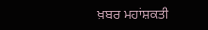ਖ਼ਬਰ ਮਹਾਂਸ਼ਕਤੀ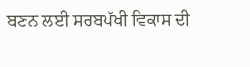ਬਣਨ ਲਈ ਸਰਬਪੱਖੀ ਵਿਕਾਸ ਦੀ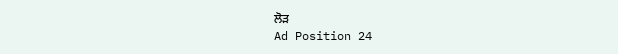ਲੋੜ
Ad Position 24